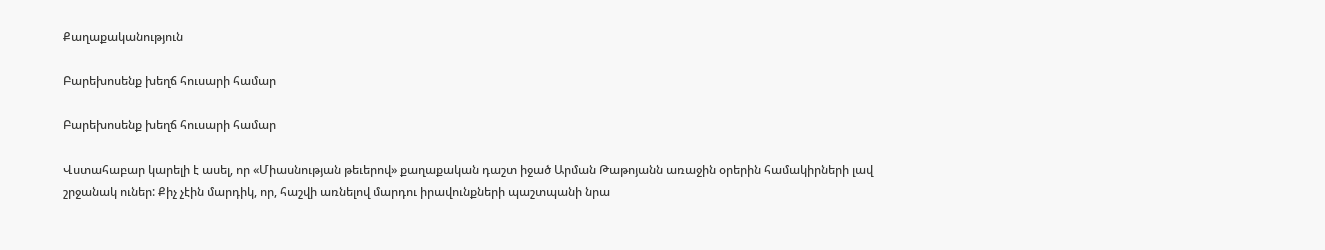Քաղաքականություն

Բարեխոսենք խեղճ հուսարի համար

Բարեխոսենք խեղճ հուսարի համար

Վստահաբար կարելի է ասել, որ «Միասնության թեւերով» քաղաքական դաշտ իջած Արման Թաթոյանն առաջին օրերին համակիրների լավ շրջանակ ուներ: Քիչ չէին մարդիկ, որ, հաշվի առնելով մարդու իրավունքների պաշտպանի նրա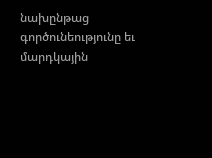նախընթաց գործունեությունը եւ մարդկային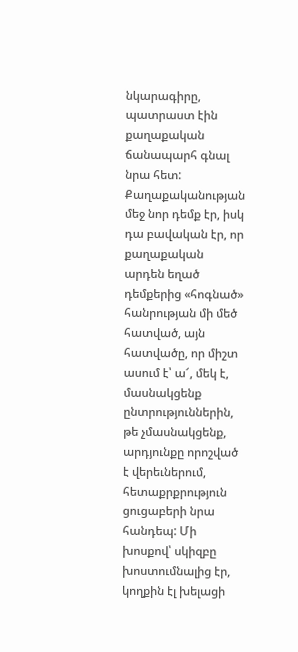նկարագիրը, պատրաստ էին քաղաքական ճանապարհ գնալ նրա հետ: Քաղաքականության մեջ նոր դեմք էր, իսկ դա բավական էր, որ քաղաքական արդեն եղած դեմքերից «հոգնած» հանրության մի մեծ հատված, այն հատվածը, որ միշտ ասում է՝ ա՜, մեկ է, մասնակցենք ընտրություններին, թե չմասնակցենք, արդյունքը որոշված է վերեւներում, հետաքրքրություն ցուցաբերի նրա հանդեպ: Մի խոսքով՝ սկիզբը խոստումնալից էր, կողքին էլ խելացի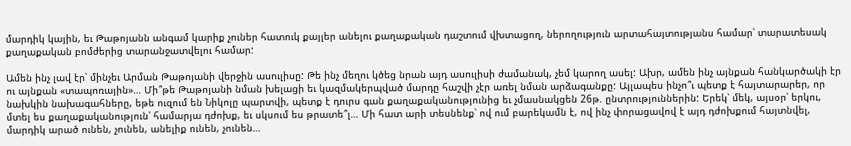մարդիկ կային, եւ Թաթոյանն անգամ կարիք չուներ հատուկ քայլեր անելու քաղաքական դաշտում վխտացող, ներողություն արտահայտությանս համար՝ տարատեսակ քաղաքական բոմժերից տարանջատվելու համար:

Ամեն ինչ լավ էր՝ մինչեւ Արման Թաթոյանի վերջին ասուլիսը: Թե ինչ մեղու կծեց նրան այդ ասուլիսի ժամանակ, չեմ կարող ասել: Ախր, ամեն ինչ այնքան հանկարծակի էր ու այնքան «տապոռային»… Մի՞թե Թաթոյանի նման խելացի եւ կազմակերպված մարդը հաշվի չէր առել նման արձագանքը: Այլապես ինչո՞ւ պետք է հայտարարեր, որ նախկին նախագահները, եթե ուզում են Նիկոլը պարտվի, պետք է դուրս գան քաղաքականությունից եւ չմասնակցեն 26թ. ընտրություններին: Երեկ՝ մեկ, այսօր՝ երկու, մտել ես քաղաքականություն՝ համարյա դժոխք, եւ սկսում ես թրատե՞լ… Մի հատ արի տեսնենք՝ ով ում բարեկամն է, ով ինչ փորացավով է այդ դժոխքում հայտնվել, մարդիկ արած ունեն, չունեն, անելիք ունեն, չունեն…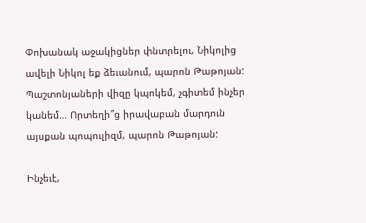Փոխանակ աջակիցներ փնտրելու, Նիկոլից ավելի Նիկոլ եք ձեւանում, պարոն Թաթոյան: Պաշտոնյաների վիզը կպոկեմ, չգիտեմ ինչեր կանեմ… Որտեղի՞ց իրավաբան մարդուն այսքան պոպուլիզմ, պարոն Թաթոյան:

Ինչեւէ,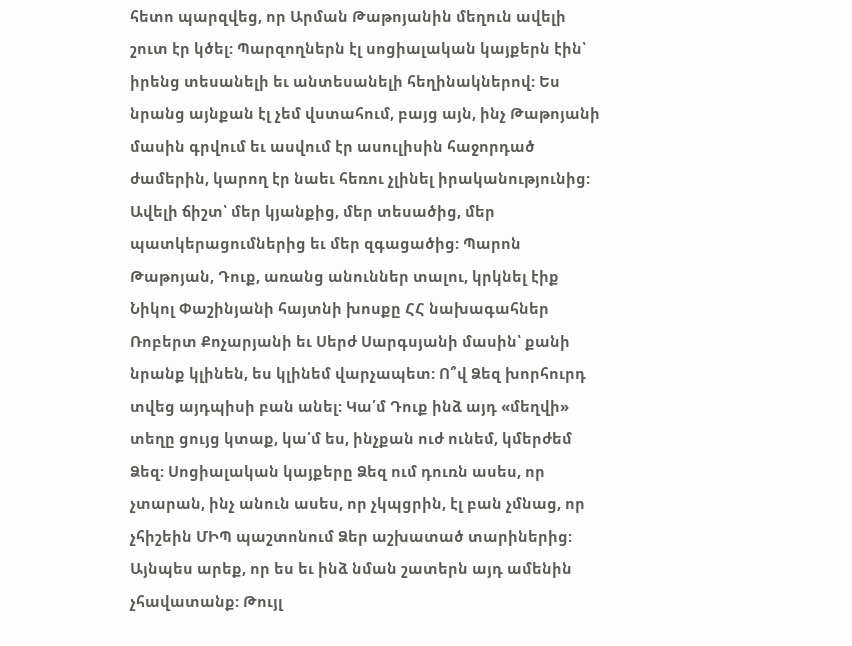հետո պարզվեց, որ Արման Թաթոյանին մեղուն ավելի շուտ էր կծել: Պարզողներն էլ սոցիալական կայքերն էին՝ իրենց տեսանելի եւ անտեսանելի հեղինակներով: Ես նրանց այնքան էլ չեմ վստահում, բայց այն, ինչ Թաթոյանի մասին գրվում եւ ասվում էր ասուլիսին հաջորդած ժամերին, կարող էր նաեւ հեռու չլինել իրականությունից: Ավելի ճիշտ՝ մեր կյանքից, մեր տեսածից, մեր պատկերացումներից եւ մեր զգացածից: Պարոն Թաթոյան, Դուք, առանց անուններ տալու, կրկնել էիք Նիկոլ Փաշինյանի հայտնի խոսքը ՀՀ նախագահներ Ռոբերտ Քոչարյանի եւ Սերժ Սարգսյանի մասին՝ քանի նրանք կլինեն, ես կլինեմ վարչապետ: Ո՞վ Ձեզ խորհուրդ տվեց այդպիսի բան անել: Կա՛մ Դուք ինձ այդ «մեղվի» տեղը ցույց կտաք, կա՛մ ես, ինչքան ուժ ունեմ, կմերժեմ Ձեզ: Սոցիալական կայքերը Ձեզ ում դուռն ասես, որ չտարան, ինչ անուն ասես, որ չկպցրին, էլ բան չմնաց, որ չհիշեին ՄԻՊ պաշտոնում Ձեր աշխատած տարիներից: Այնպես արեք, որ ես եւ ինձ նման շատերն այդ ամենին չհավատանք: Թույլ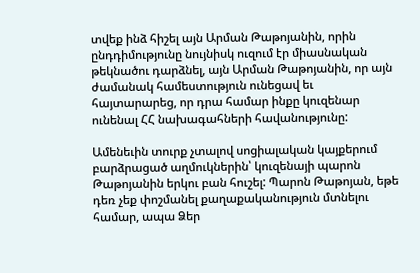տվեք ինձ հիշել այն Արման Թաթոյանին, որին ընդդիմությունը նույնիսկ ուզում էր միասնական թեկնածու դարձնել, այն Արման Թաթոյանին, որ այն ժամանակ համեստություն ունեցավ եւ հայտարարեց, որ դրա համար ինքը կուզենար ունենալ ՀՀ նախագահների հավանությունը:

Ամենեւին տուրք չտալով սոցիալական կայքերում բարձրացած աղմուկներին՝ կուզենայի պարոն Թաթոյանին երկու բան հուշել: Պարոն Թաթոյան, եթե դեռ չեք փոշմանել քաղաքականություն մտնելու համար, ապա Ձեր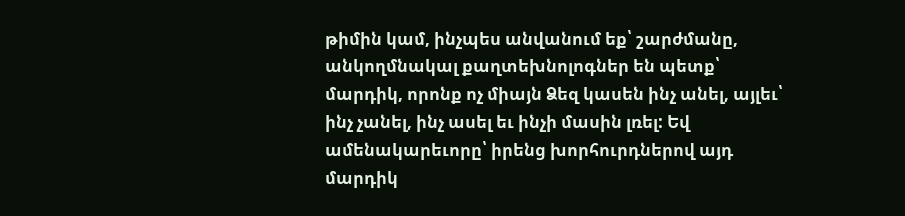թիմին կամ, ինչպես անվանում եք՝ շարժմանը, անկողմնակալ քաղտեխնոլոգներ են պետք՝ մարդիկ, որոնք ոչ միայն Ձեզ կասեն ինչ անել, այլեւ՝ ինչ չանել, ինչ ասել եւ ինչի մասին լռել: Եվ ամենակարեւորը՝ իրենց խորհուրդներով այդ մարդիկ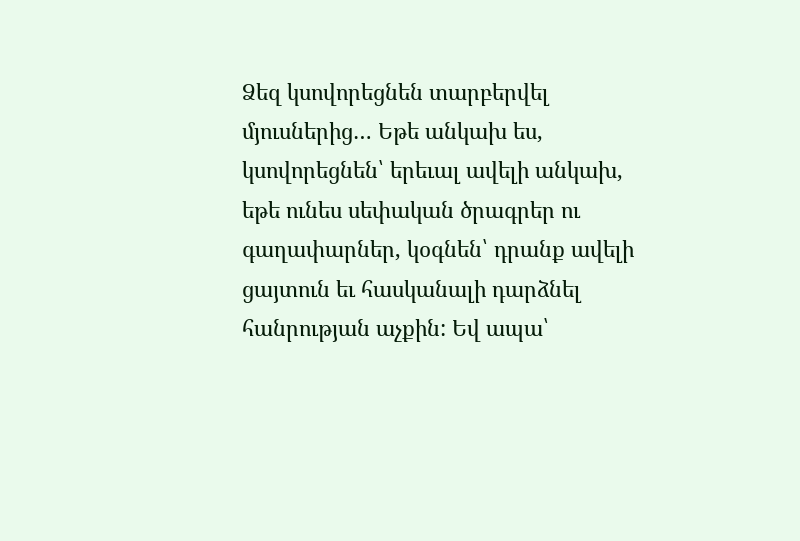Ձեզ կսովորեցնեն տարբերվել մյուսներից… Եթե անկախ ես, կսովորեցնեն՝ երեւալ ավելի անկախ, եթե ունես սեփական ծրագրեր ու գաղափարներ, կօգնեն՝ դրանք ավելի ցայտուն եւ հասկանալի դարձնել հանրության աչքին: Եվ ապա՝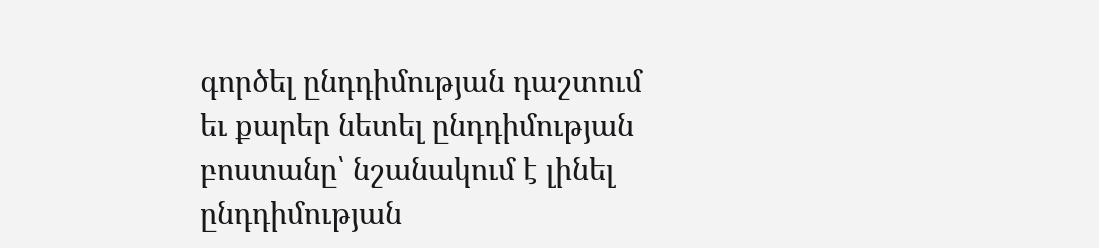գործել ընդդիմության դաշտում եւ քարեր նետել ընդդիմության բոստանը՝ նշանակում է լինել ընդդիմության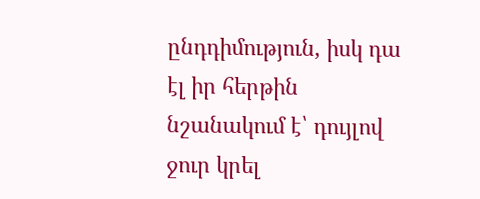ընդդիմություն, իսկ դա էլ իր հերթին նշանակում է՝ դույլով ջուր կրել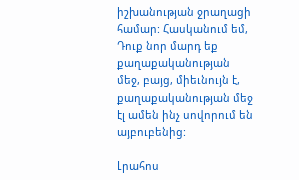իշխանության ջրաղացի համար: Հասկանում եմ, Դուք նոր մարդ եք քաղաքականության մեջ, բայց, միեւնույն է, քաղաքականության մեջ էլ ամեն ինչ սովորում են այբուբենից:

Լրահոս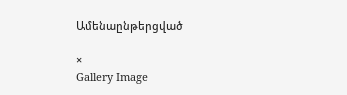Ամենաընթերցված

×
Gallery Image